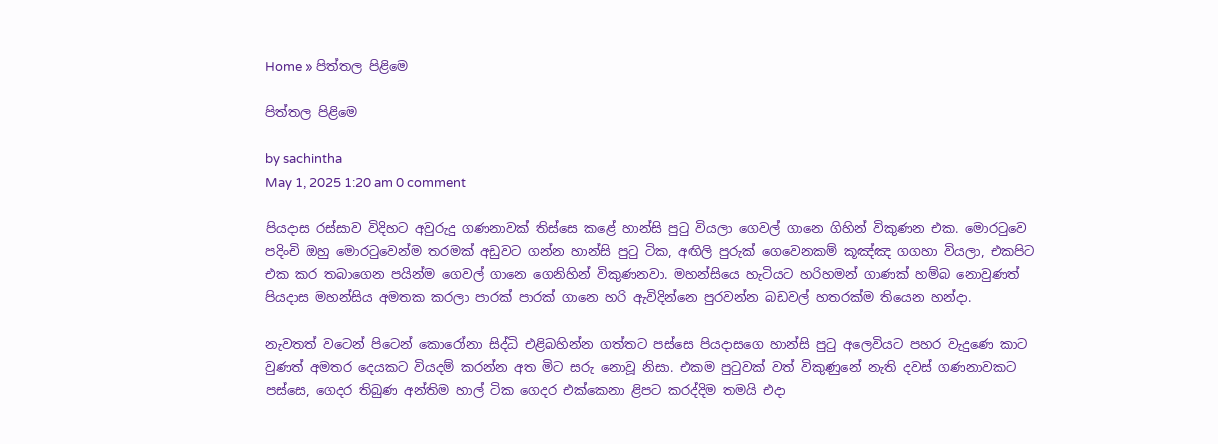Home » පිත්තල පිළිමෙ

පිත්තල පිළිමෙ

by sachintha
May 1, 2025 1:20 am 0 comment

පියදාස රස්සාව විදිහට අවුරුදු ගණනාවක් තිස්සෙ කළේ හාන්සි පුටු වියලා ගෙවල් ගානෙ ගිහින් විකුණන එක. මොරටුවෙ පදිංචි ඔහු මොරටුවෙන්ම තරමක් අඩුවට ගන්න හාන්සි පුටු ටික, අඟිලි පුරුක් ගෙවෙනකම් කූඤ්ඤ ගගහා වියලා, එකපිට එක කර තබාගෙන පයින්ම ගෙවල් ගානෙ ගෙනිහින් විකුණනවා. මහන්සියෙ හැටියට හරිහමන් ගාණක් හම්බ නොවුණත් පියදාස මහන්සිය අමතක කරලා පාරක් පාරක් ගානෙ හරි ඇවිදින්නෙ පුරවන්න බඩවල් හතරක්ම තියෙන හන්දා.

නැවතත් වටෙන් පිටෙන් කොරෝනා සිද්ධි එළිබහින්න ගත්තට පස්සෙ පියදාසගෙ හාන්සි පුටු අලෙවියට පහර වැදුණෙ කාට වුණත් අමතර දෙයකට වියදම් කරන්න අත මිට සරු නොවූ නිසා. එකම පුටුවක් වත් විකුණුනේ නැති දවස් ගණනාවකට පස්සෙ, ගෙදර තිබුණ අන්තිම හාල් ටික ගෙදර එක්කෙනා ළිපට කරද්දිම තමයි එදා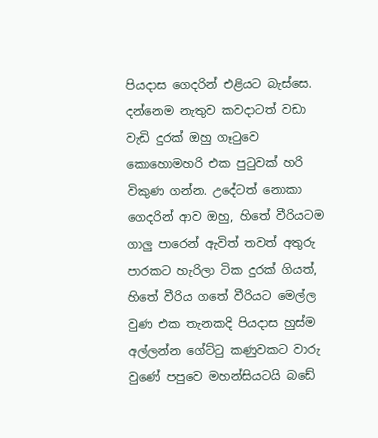පියදාස ගෙදරින් එළියට බැස්සෙ. දන්නෙම නැතුව කවදාටත් වඩා වැඩි දුරක් ඔහු ගෑටුවෙ කොහොමහරි එක පුටුවක් හරි විකුණ ගන්න. උදේටත් නොකා ගෙදරින් ආව ඔහු, හිතේ වීරියටම ගාලු‍ පාරෙන් ඇවිත් තවත් අතුරු පාරකට හැරිලා ටික දුරක් ගියත්, හිතේ වීරිය ගතේ වීරියට මෙල්ල වුණ එක තැනකදි පියදාස හුස්ම අල්ලන්න ගේට්ටු කණුවකට වාරු වුණේ පපුවෙ මහන්සියටයි බඩේ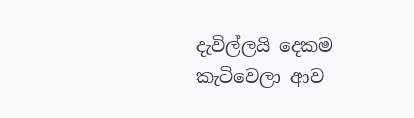දැවිල්ලයි දෙකම කැටිවෙලා ආව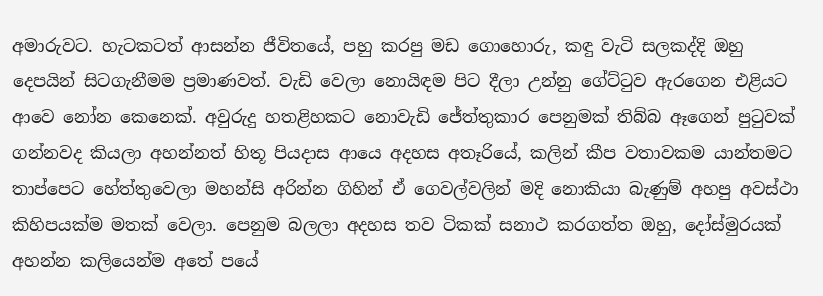අමාරුවට. හැටකටත් ආසන්න ජීවිතයේ, පහු කරපු මඩ ගොහොරු, කඳු වැටි සලකද්දි ඔහු දෙපයින් සිටගැනීමම ප්‍රමාණවත්. වැඩි වෙලා නොයිඳම පිට දීලා උන්නු ගේට්ටුව ඇරගෙන එළියට ආවෙ නෝන කෙනෙක්. අවුරුදු හතළිහකට නොවැඩි ජේත්තුකාර පෙනුමක් තිබ්බ ඈගෙන් පුටුවක් ගන්නවද කියලා අහන්නත් හිතූ පියදාස ආයෙ අදහස අතෑරියේ, කලින් කීප වතාවකම යාන්තමට තාප්පෙට හේත්තුවෙලා මහන්සි අරින්න ගිහින් ඒ ගෙවල්වලින් මදි නොකියා බැණුම් අහපු අවස්ථා කිහිපයක්ම මතක් වෙලා. පෙනුම බලලා අදහස තව ටිකක් සනාථ කරගත්ත ඔහු, දෝස්මුරයක් අහන්න කලියෙන්ම අතේ පයේ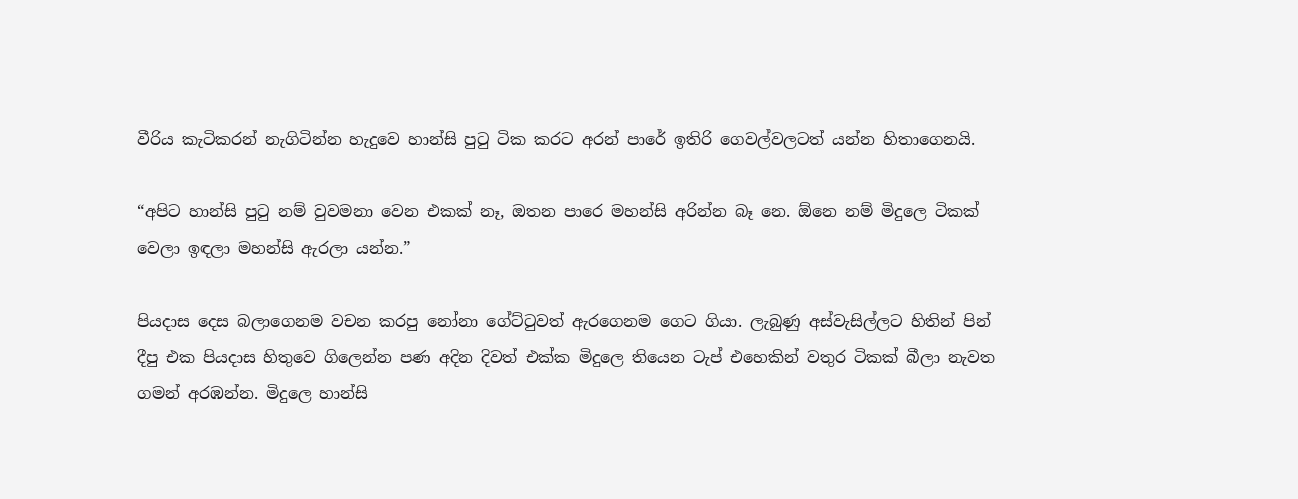වීරිය කැටිකරන් නැගිටින්න හැදුවෙ හාන්සි පුටු ටික කරට අරන් පාරේ ඉතිරි ගෙවල්වලටත් යන්න හිතාගෙනයි.

“අපිට හාන්සි පුටු නම් වුවමනා වෙන එකක් නෑ, ඔතන පාරෙ මහන්සි අරින්න බෑ නෙ. ඕනෙ නම් මිදුලෙ ටිකක් වෙලා ඉඳලා මහන්සි ඇරලා යන්න.”

පියදාස දෙස බලාගෙනම වචන කරපු නෝනා ගේට්ටුවත් ඇරගෙනම ගෙට ගියා. ලැබුණු අස්වැසිල්ලට හිතින් පින් දීපු එක පියදාස හිතුවෙ ගිලෙන්න පණ අදින දිවත් එක්ක මිදුලෙ තියෙන ටැප් එහෙකින් වතුර ටිකක් බීලා නැවත ගමන් අරඹන්න. මිදුලෙ හාන්සි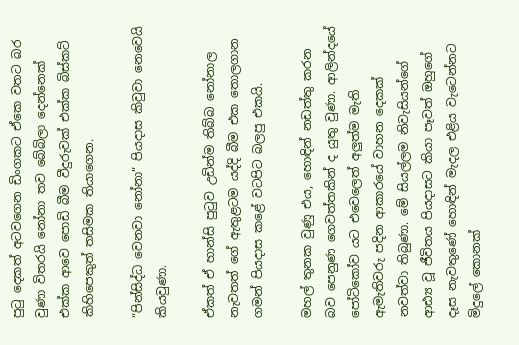පුටු දෙකත් අටවගෙන ඩිංගකට ඒකෙ වතට බර වුණා විතරයි නෝනා තව බේබිලා දෙන්නෙක් එක්ක ආවෙ පොඩි බීම වීදුරුවක් එක්ක බිස්කට් කිහිපෙකුත් තසිමක තියාගෙන.

“පින්සිද්ධ වෙනවා නෝනා” පියදාස කිවුවා නෙවෙයි කියවුණා.

ඒකත් ඒ හාන්සි පුටුව උඩින්ම තිබ්බ නෝනාල නැවතත් ගේ ඇතුළටම යද්දි බීම එක තොලගාන ගමන් පියදාස කළේ වටපිට බලපු එකයි.

මහල් තුනක වුණු එය, හොඳින් නඩත්තු කරන බව පෙනුණ ගෙවත්තකින් ද යුතු වුණා. ආලින්දයේ පෝටිකෝව යට එවෙලෙත් අලු‍ත්ම මැති ඇමැතිවරු පදින ආකාරයේ වාහන දෙකක් නවත්වා තිබුණා. මේ සියල්ලම නිවැසියන්ගේ ආඪ්‍ය වූ ජීවිතය පියදාසට කියා පෑවත් ඔහුගේ දෑස නැවතුණේ හොඳින් මැදල එළිය වැටෙන්නට මිදුලේ කොනක්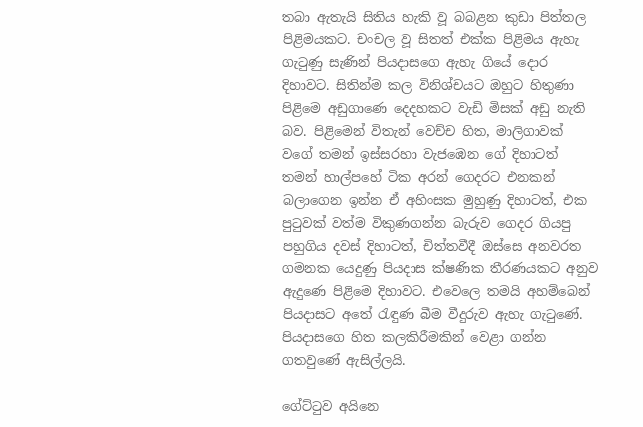තබා ඇතැයි සිතිය හැකි වූ බබළන කුඩා පිත්තල පිළිමයකට. චංචල වූ සිතත් එක්ක පිළිමය ඇහැ ගැටුණු සැණින් පියදාසගෙ ඇහැ ගියේ දොර දිහාවට. සිතින්ම කල විනිශ්චයට ඔහුට හිතුණා පිළිමෙ අඩුගාණෙ දෙදහකට වැඩි මිසක් අඩු නැති බව. පිළිමෙන් විතැන් වෙච්ච හිත, මාලිගාවක් වගේ තමන් ඉස්සරහා වැජඹෙන ගේ දිහාටත් තමන් හාල්පහේ ටික අරන් ගෙදරට එනකන් බලාගෙන ඉන්න ඒ අහිංසක මුහුණු දිහාටත්, එක පුටුවක් වත්ම විකුණගන්න බැරුව ගෙදර ගියපු පහුගිය දවස් දිහාටත්, චිත්තවීදී ඔස්සෙ අනවරත ගමනක යෙදුණු පියදාස ක්ෂණික තීරණයකට අනුව ඇදුණෙ පිළිමෙ දිහාවට. එවෙලෙ තමයි අහම්බෙන් පියදාසට අතේ රැඳුණ බීම වීදුරුව ඇහැ ගැටුණේ. පියදාසගෙ හිත කලකිරීමකින් වෙළා ගන්න ගතවුණේ ඇසිල්ලයි.

ගේට්ටුව අයිනෙ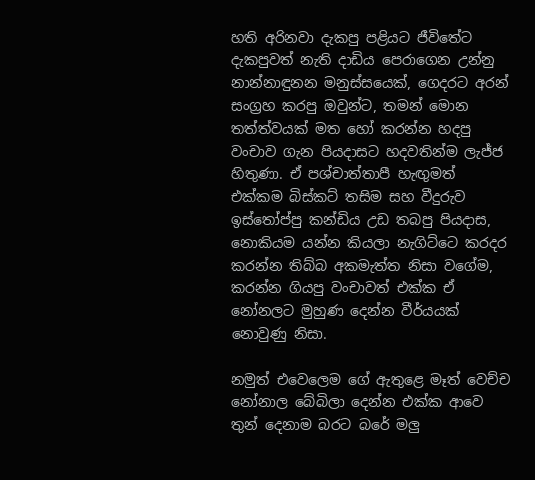හති අරිනවා දැකපු පළියට ජීවිතේට දැකපුවත් නැති දාඩිය පෙරාගෙන උන්නු නාන්නාඳුනන මනුස්සයෙක්, ගෙදරට අරන් සංග්‍රහ කරපු ඔවුන්ට, තමන් මොන තත්ත්වයක් මත හෝ කරන්න හදපු වංචාව ගැන පියදාසට හදවතින්ම ලැජ්ජ හිතුණා. ඒ පශ්චාත්තාපී හැඟු‍මත් එක්කම බිස්කට් තසිම සහ වීදුරුව ඉස්තෝප්පු කන්ඩිය උඩ තබපු පියදාස, නොකියම යන්න කියලා නැගිට්ටෙ කරදර කරන්න තිබ්බ අකමැත්ත නිසා වගේම, කරන්න ගියපු වංචාවත් එක්ක ඒ නෝනලට මුහුණ දෙන්න වීර්යයක් නොවුණු නිසා.

නමුත් එවෙලෙම ගේ ඇතුළෙ මෑත් වෙච්ච නෝනාල බේබිලා දෙන්න එක්ක ආවෙ තුන් දෙනාම බරට බරේ මලු‍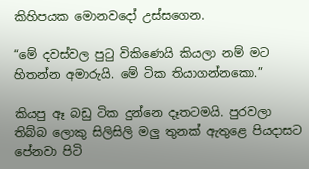කිහිපයක මොනවදෝ උස්සගෙන.

“මේ දවස්වල පුටු විකිණෙයි කියලා නම් මට හිතන්න අමාරුයි. මේ ටික තියාගන්නකො.”

කියපු ඈ බඩු ටික දුන්නෙ දෑතටමයි. පුරවලා තිබ්බ ලොකු සිලිසිලි මලු‍ තුනක් ඇතුළෙ පියදාසට පේනවා පිටි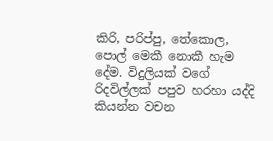කිරි, පරිප්පු, තේකොල, පොල් මෙකී නොකී හැම දේම. විදුලියක් වගේ රිදවිල්ලක් පපුව හරහා යද්දි කියන්න වචන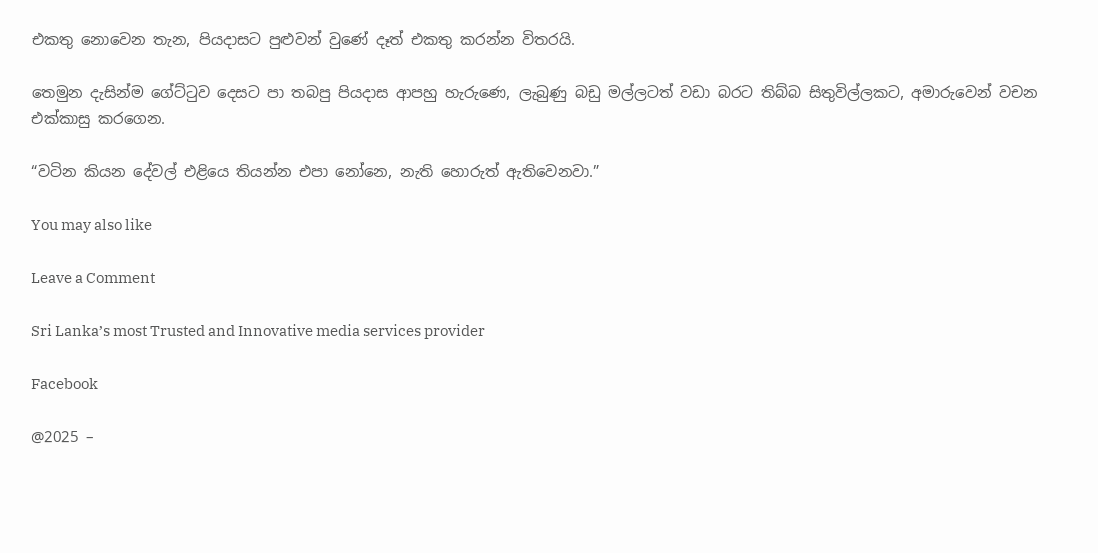එකතු නොවෙන තැන, පියදාසට පුළුවන් වුණේ දෑත් එකතු කරන්න විතරයි.

තෙමුන දැසින්ම ගේට්ටුව දෙසට පා තබපු පියදාස ආපහු හැරුණෙ, ලැබුණු බඩු මල්ලටත් වඩා බරට තිබ්බ සිතුවිල්ලකට, අමාරුවෙන් වචන එක්කාසු කරගෙන.

“වටින කියන දේවල් එළියෙ තියන්න එපා නෝනෙ, නැති හොරුත් ඇතිවෙනවා.”

You may also like

Leave a Comment

Sri Lanka’s most Trusted and Innovative media services provider

Facebook

@2025 –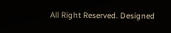All Right Reserved. Designed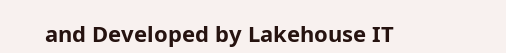and Developed by Lakehouse IT